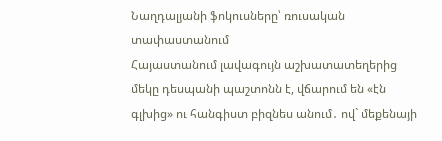Նաղդալյանի ֆոկուսները՝ ռուսական տափաստանում
Հայաստանում լավագույն աշխատատեղերից մեկը դեսպանի պաշտոնն է, վճարում են «էն գլխից» ու հանգիստ բիզնես անում․ ով` մեքենայի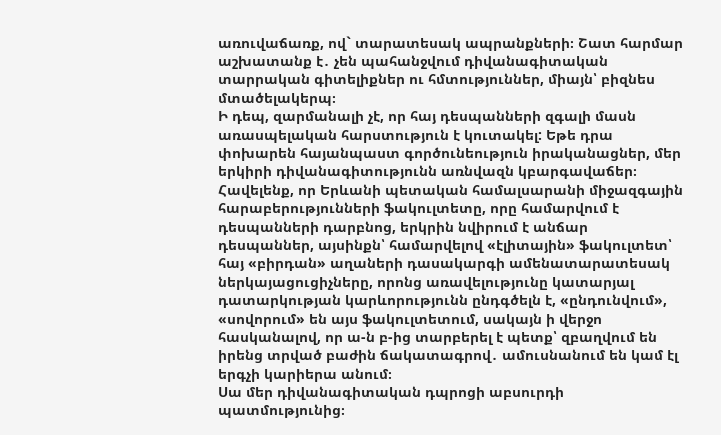առուվաճառք, ով` տարատեսակ ապրանքների։ Շատ հարմար աշխատանք է․ չեն պահանջվում դիվանագիտական տարրական գիտելիքներ ու հմտություններ, միայն՝ բիզնես մտածելակերպ։
Ի դեպ, զարմանալի չէ, որ հայ դեսպանների զգալի մասն առասպելական հարստություն է կուտակել: Եթե դրա փոխարեն հայանպաստ գործունեություն իրականացներ, մեր երկիրի դիվանագիտությունն առնվազն կբարգավաճեր։
Հավելենք, որ Երևանի պետական համալսարանի միջազգային հարաբերությունների ֆակուլտետը, որը համարվում է դեսպանների դարբնոց, երկրին նվիրում է անճար դեսպաններ, այսինքն՝ համարվելով «էլիտային» ֆակուլտետ՝ հայ «բիրդան» աղաների դասակարգի ամենատարատեսակ ներկայացուցիչները, որոնց առավելությունը կատարյալ դատարկության կարևորությունն ընդգծելն է, «ընդունվում», «սովորում» են այս ֆակուլտետում, սակայն ի վերջո հասկանալով, որ ա-ն բ-ից տարբերել է պետք՝ զբաղվում են իրենց տրված բաժին ճակատագրով․ ամուսնանում են կամ էլ երգչի կարիերա անում։
Սա մեր դիվանագիտական դպրոցի աբսուրդի պատմությունից։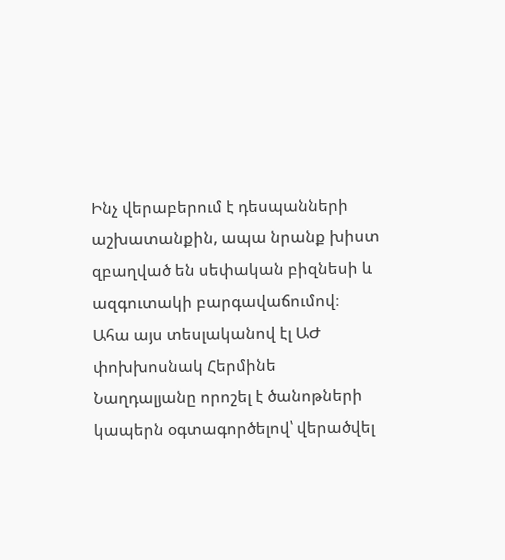Ինչ վերաբերում է դեսպանների աշխատանքին, ապա նրանք խիստ զբաղված են սեփական բիզնեսի և ազգուտակի բարգավաճումով։
Ահա այս տեսլականով էլ ԱԺ փոխխոսնակ Հերմինե Նաղդալյանը որոշել է ծանոթների կապերն օգտագործելով՝ վերածվել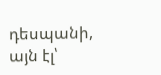դեսպանի, այն էլ՝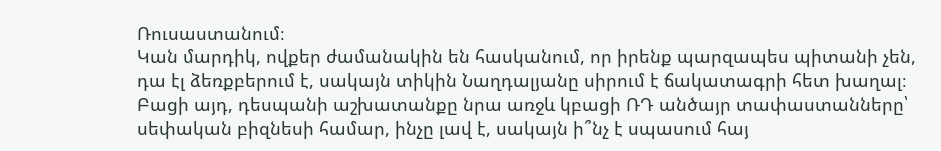Ռուսաստանում։
Կան մարդիկ, ովքեր ժամանակին են հասկանում, որ իրենք պարզապես պիտանի չեն, դա էլ ձեռքբերում է, սակայն տիկին Նաղդալյանը սիրում է ճակատագրի հետ խաղալ։ Բացի այդ, դեսպանի աշխատանքը նրա առջև կբացի ՌԴ անծայր տափաստանները՝ սեփական բիզնեսի համար, ինչը լավ է, սակայն ի՞նչ է սպասում հայ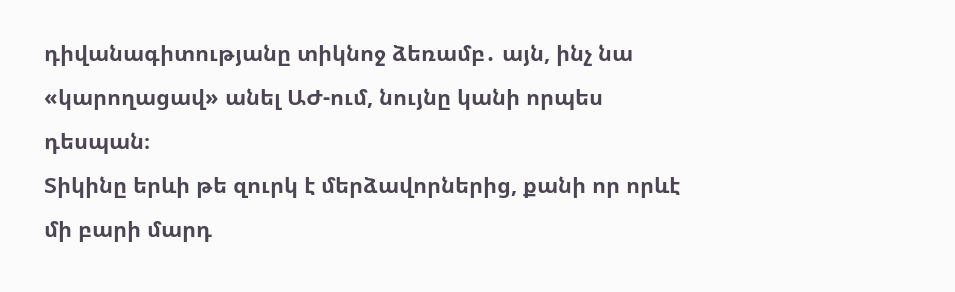դիվանագիտությանը տիկնոջ ձեռամբ․ այն, ինչ նա «կարողացավ» անել ԱԺ-ում, նույնը կանի որպես դեսպան։
Տիկինը երևի թե զուրկ է մերձավորներից, քանի որ որևէ մի բարի մարդ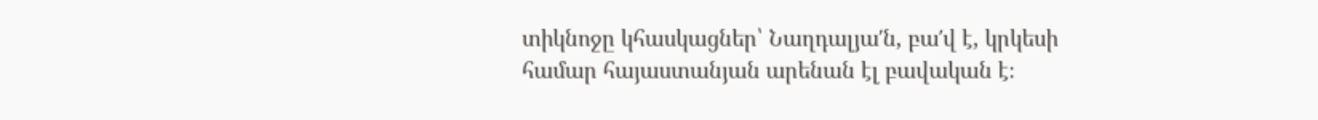տիկնոջը կհասկացներ՝ Նաղդալյա′ն, բա′վ է, կրկեսի համար հայաստանյան արենան էլ բավական է։